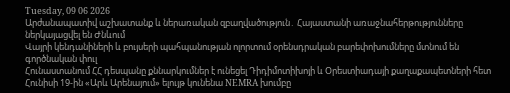Tuesday, 09 06 2026
Արժանապատիվ աշխատանք և ներառական զբաղվածություն․ Հայաստանի առաջնահերթությունները ներկայացվել են Ժնևում
Վայրի կենդանիների և բույսերի պահպանության ոլորտում օրենսդրական բարեփոխումները մտնում են գործնական փուլ
Հունաստանում ՀՀ դեսպանը քննարկումներ է ունեցել Դիդիմոտիխոյի և Օրեստիադայի քաղաքապետների հետ
Հունիսի 19-ին «Արև Արենայում» ելույթ կունենա NEMRA խումբը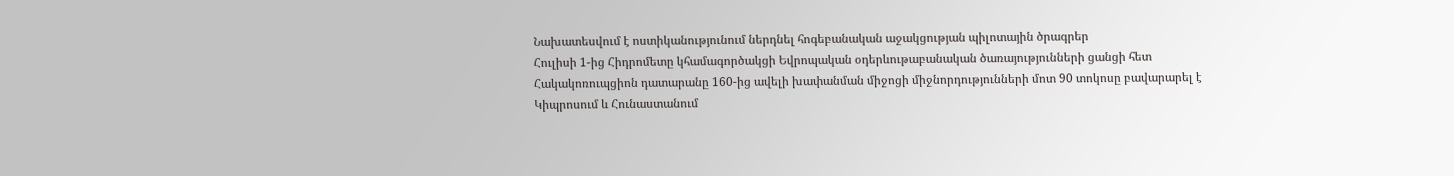Նախատեսվում է ոստիկանությունում ներդնել հոգեբանական աջակցության պիլոտային ծրագրեր
Հուլիսի 1-ից Հիդրոմետը կհամագործակցի Եվրոպական օդերևութաբանական ծառայությունների ցանցի հետ
Հակակոռուպցիոն դատարանը 160-ից ավելի խափանման միջոցի միջնորդությունների մոտ 90 տոկոսը բավարարել է
Կիպրոսում և Հունաստանում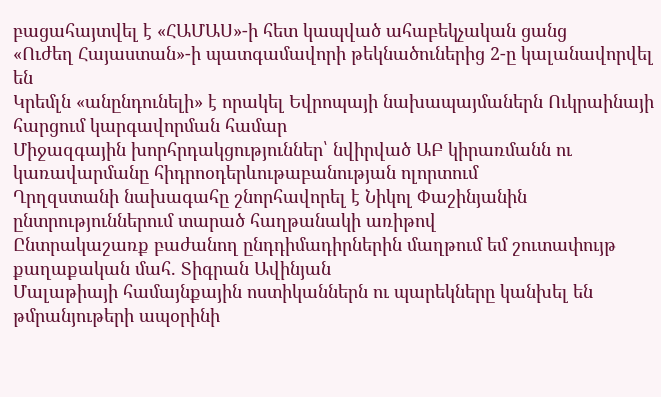բացահայտվել է «ՀԱՄԱՍ»-ի հետ կապված ահաբեկչական ցանց
«Ուժեղ Հայաստան»-ի պատգամավորի թեկնածուներից 2-ը կալանավորվել են
Կրեմլն «անընդունելի» է որակել Եվրոպայի նախապայմաներն Ուկրաինայի հարցում կարգավորման համար
Միջազգային խորհրդակցություններ՝ նվիրված ԱԲ կիրառմանն ու կառավարմանը հիդրոօդերևութաբանության ոլորտում
Ղրղզստանի նախագահը շնորհավորել է Նիկոլ Փաշինյանին ընտրություններում տարած հաղթանակի առիթով
Ընտրակաշառք բաժանող ընդդիմադիրներին մաղթում եմ շուտափույթ քաղաքական մահ. Տիգրան Ավինյան
Մալաթիայի համայնքային ոստիկաններն ու պարեկները կանխել են թմրանյութերի ապօրինի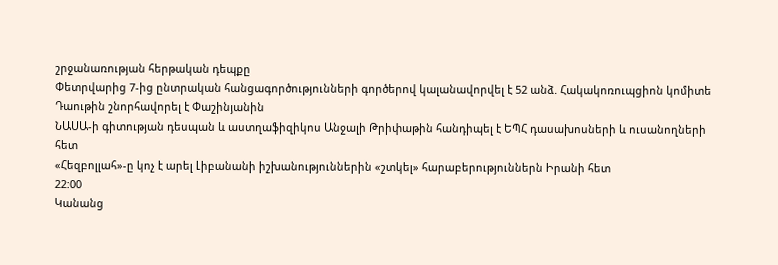շրջանառության հերթական դեպքը
Փետրվարից 7-ից ընտրական հանցագործությունների գործերով կալանավորվել է 52 անձ. Հակակոռուպցիոն կոմիտե
Դաութին շնորհավորել է Փաշինյանին
ՆԱՍԱ-ի գիտության դեսպան և աստղաֆիզիկոս Անջալի Թրիփաթին հանդիպել է ԵՊՀ դասախոսների և ուսանողների հետ
«Հեզբոլլահ»-ը կոչ է արել Լիբանանի իշխանություններին «շտկել» հարաբերություններն Իրանի հետ
22:00
Կանանց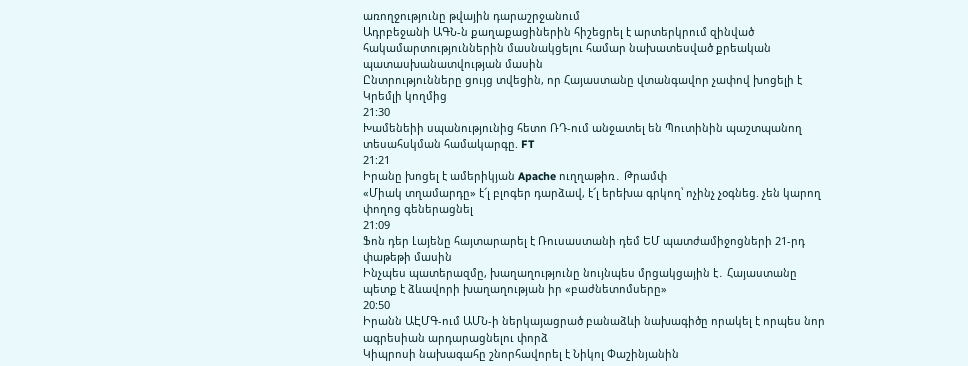առողջությունը թվային դարաշրջանում
Ադրբեջանի ԱԳՆ-ն քաղաքացիներին հիշեցրել է արտերկրում զինված հակամարտություններին մասնակցելու համար նախատեսված քրեական պատասխանատվության մասին
Ընտրությունները ցույց տվեցին, որ Հայաստանը վտանգավոր չափով խոցելի է Կրեմլի կողմից
21:30
Խամենեիի սպանությունից հետո ՌԴ-ում անջատել են Պուտինին պաշտպանող տեսահսկման համակարգը. FT
21:21
Իրանը խոցել է ամերիկյան Apache ուղղաթիռ․ Թրամփ
«Միակ տղամարդը» է՜լ բլոգեր դարձավ, է՜լ երեխա գրկող՝ ոչինչ չօգնեց. չեն կարող փողոց գեներացնել
21:09
Ֆոն դեր Լայենը հայտարարել է Ռուսաստանի դեմ ԵՄ պատժամիջոցների 21-րդ փաթեթի մասին
Ինչպես պատերազմը, խաղաղությունը նույնպես մրցակցային է․ Հայաստանը պետք է ձևավորի խաղաղության իր «բաժնետոմսերը»
20:50
Իրանն ԱԷՄԳ-ում ԱՄՆ-ի ներկայացրած բանաձևի նախագիծը որակել է որպես նոր ագրեսիան արդարացնելու փորձ
Կիպրոսի նախագահը շնորհավորել է Նիկոլ Փաշինյանին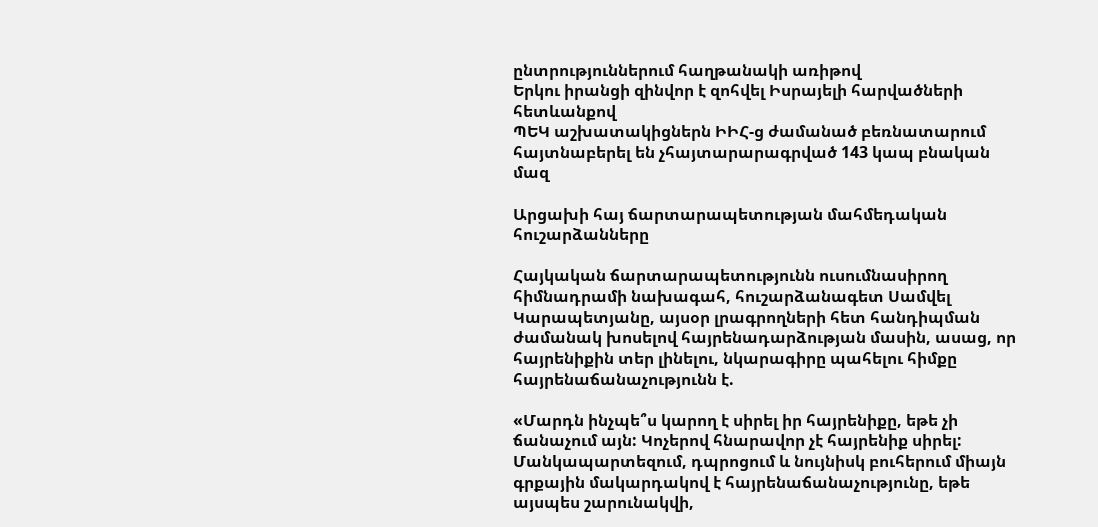ընտրություններում հաղթանակի առիթով
Երկու իրանցի զինվոր է զոհվել Իսրայելի հարվածների հետևանքով
ՊԵԿ աշխատակիցներն ԻԻՀ-ց ժամանած բեռնատարում հայտնաբերել են չհայտարարագրված 143 կապ բնական մազ

Արցախի հայ ճարտարապետության մահմեդական հուշարձանները

Հայկական ճարտարապետությունն ուսումնասիրող հիմնադրամի նախագահ, հուշարձանագետ Սամվել Կարապետյանը, այսօր լրագրողների հետ հանդիպման ժամանակ խոսելով հայրենադարձության մասին, ասաց, որ հայրենիքին տեր լինելու, նկարագիրը պահելու հիմքը հայրենաճանաչությունն է.

«Մարդն ինչպե՞ս կարող է սիրել իր հայրենիքը, եթե չի ճանաչում այն: Կոչերով հնարավոր չէ հայրենիք սիրել: Մանկապարտեզում, դպրոցում և նույնիսկ բուհերում միայն գրքային մակարդակով է հայրենաճանաչությունը, եթե այսպես շարունակվի,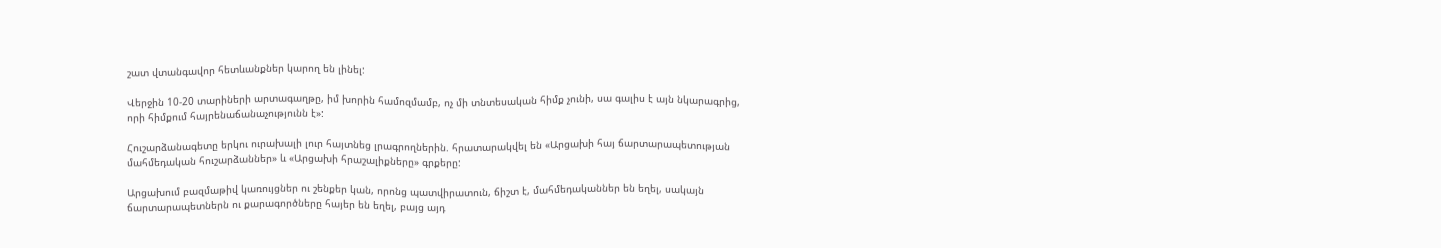շատ վտանգավոր հետևանքներ կարող են լինել:

Վերջին 10-20 տարիների արտագաղթը, իմ խորին համոզմամբ, ոչ մի տնտեսական հիմք չունի, սա գալիս է այն նկարագրից, որի հիմքում հայրենաճանաչությունն է»:

Հուշարձանագետը երկու ուրախալի լուր հայտնեց լրագրողներին. հրատարակվել են «Արցախի հայ ճարտարապետության մահմեդական հուշարձաններ» և «Արցախի հրաշալիքները» գրքերը:

Արցախում բազմաթիվ կառույցներ ու շենքեր կան, որոնց պատվիրատուն, ճիշտ է, մահմեդականներ են եղել, սակայն ճարտարապետներն ու քարագործները հայեր են եղել, բայց այդ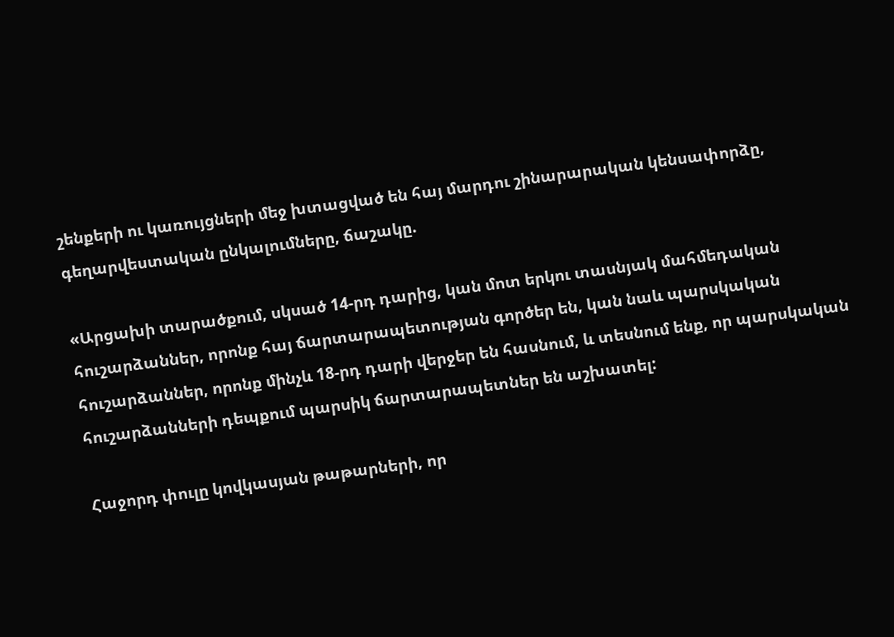շենքերի ու կառույցների մեջ խտացված են հայ մարդու շինարարական կենսափորձը, գեղարվեստական ընկալումները, ճաշակը.

«Արցախի տարածքում, սկսած 14-րդ դարից, կան մոտ երկու տասնյակ մահմեդական հուշարձաններ, որոնք հայ ճարտարապետության գործեր են, կան նաև պարսկական հուշարձաններ, որոնք մինչև 18-րդ դարի վերջեր են հասնում, և տեսնում ենք, որ պարսկական հուշարձանների դեպքում պարսիկ ճարտարապետներ են աշխատել:

Հաջորդ փուլը կովկասյան թաթարների, որ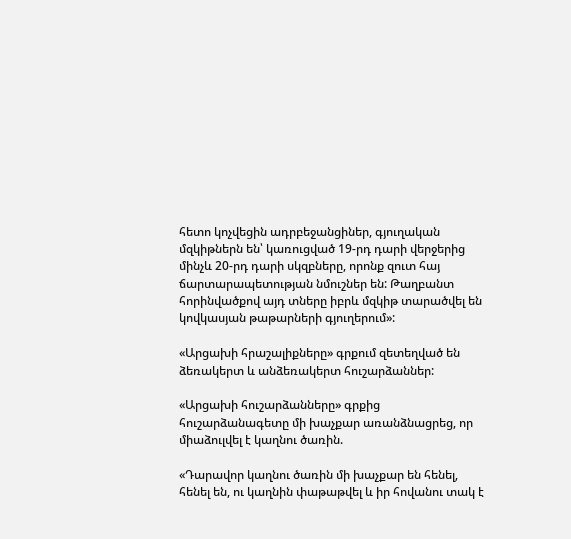հետո կոչվեցին ադրբեջանցիներ, գյուղական մզկիթներն են՝ կառուցված 19-րդ դարի վերջերից մինչև 20-րդ դարի սկզբները, որոնք զուտ հայ ճարտարապետության նմուշներ են: Թաղբանտ հորինվածքով այդ տները իբրև մզկիթ տարածվել են կովկասյան թաթարների գյուղերում»:

«Արցախի հրաշալիքները» գրքում զետեղված են ձեռակերտ և անձեռակերտ հուշարձաններ:

«Արցախի հուշարձանները» գրքից հուշարձանագետը մի խաչքար առանձնացրեց, որ միաձուլվել է կաղնու ծառին.

«Դարավոր կաղնու ծառին մի խաչքար են հենել, հենել են, ու կաղնին փաթաթվել և իր հովանու տակ է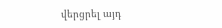վերցրել այդ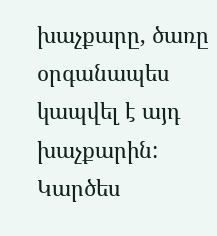խաչքարը, ծառը օրգանապես կապվել է այդ խաչքարին: Կարծես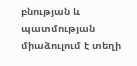բնության և պատմության միաձուլում է տեղի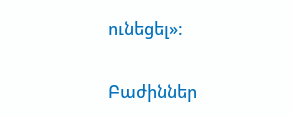ունեցել»:

Բաժիններ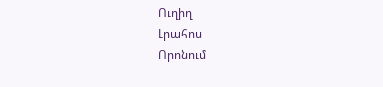Ուղիղ
Լրահոս
Որոնում